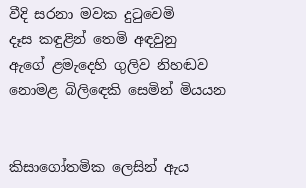වීදි සරනා මවක දුටුවෙමි
දෑස කඳුළින් තෙමි අඳවුනු
ඇගේ ළමැදෙහි ගුලිව නිහඬව
නොමළ බිලිඳෙකි සෙමින් මියයන


කිසාගෝතමික ලෙසින් ඇය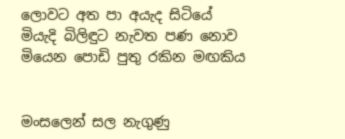ලොවට අත පා අයැද සිටියේ
මියැදි බිලිඳුට නැවත පණ නොව
මියෙන පොඩි පුතු රකින මඟකිය


මංසලෙන් සල නැගුණු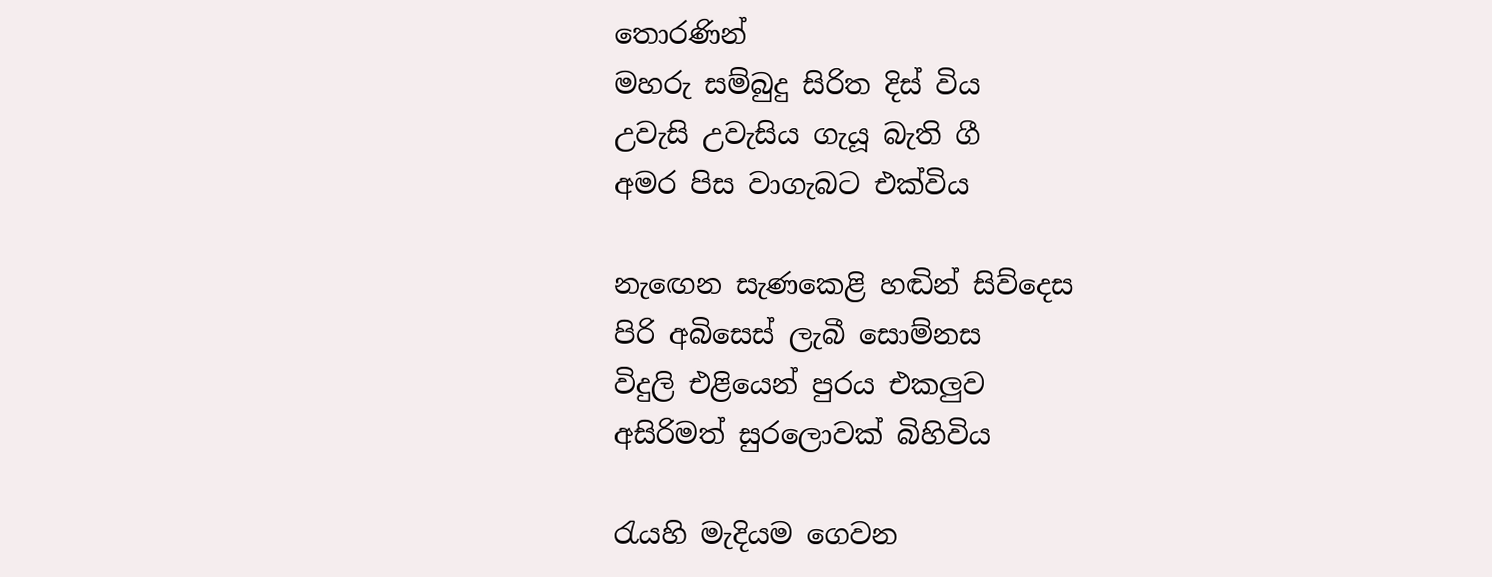තොරණින්
මහරු සම්බුදු සිරිත දිස් විය
උවැසි උවැසිය ගැයූ බැති ගී
අමර පිස වාගැබට එක්විය

නැඟෙන සැණකෙළි හඬින් සිව්දෙස
පිරි අබිසෙස් ලැබී සොම්නස
විදුලි එළියෙන් පුරය එකලුව
අසිරිමත් සුරලොවක් බිහිවිය

රැයහි මැදියම ගෙවන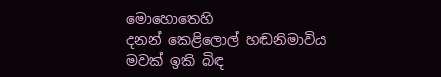මොහොතෙහි
දනන් කෙළිලොල් හඬනිමාවිය
මවක් ඉකි බිඳ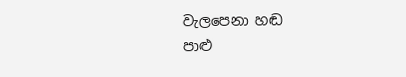වැලපෙනා හඬ
පාළු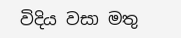විදිය වසා මතු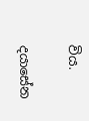විය.

දයාසේන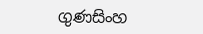ගුණසිංහ